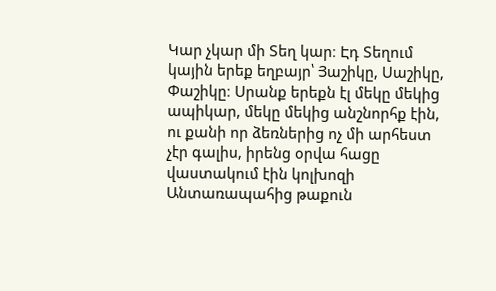Կար չկար մի Տեղ կար։ Էդ Տեղում կային երեք եղբայր՝ Յաշիկը, Սաշիկը, Փաշիկը։ Սրանք երեքն էլ մեկը մեկից ապիկար, մեկը մեկից անշնորհք էին, ու քանի որ ձեռներից ոչ մի արհեստ չէր գալիս, իրենց օրվա հացը վաստակում էին կոլխոզի Անտառապահից թաքուն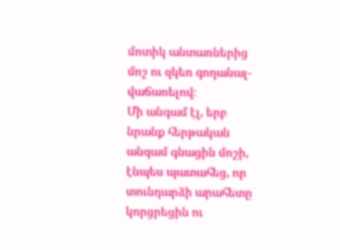մոտիկ անտառներից մոշ ու զկեռ գողանալ-վաճառելով։
Մի անգամ էլ, երբ նրանք հերթական անգամ գնացին մոշի, էնպես պատահեց, որ տունդարձի արահետը կորցրեցին ու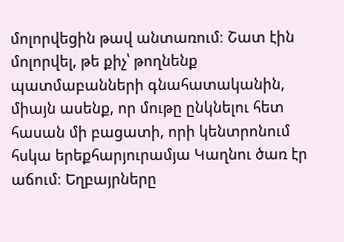մոլորվեցին թավ անտառում։ Շատ էին մոլորվել, թե քիչ՝ թողնենք պատմաբանների գնահատականին, միայն ասենք, որ մութը ընկնելու հետ հասան մի բացատի, որի կենտրոնում հսկա երեքհարյուրամյա Կաղնու ծառ էր աճում։ Եղբայրները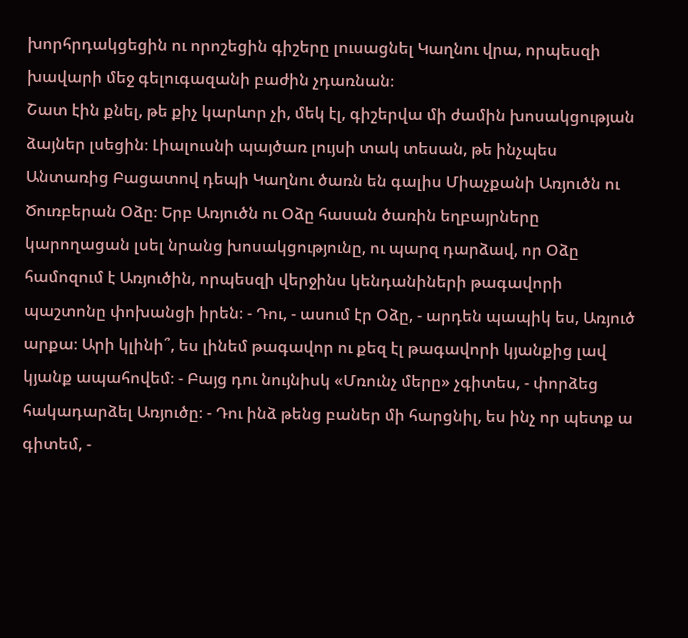խորհրդակցեցին ու որոշեցին գիշերը լուսացնել Կաղնու վրա, որպեսզի խավարի մեջ գելուգազանի բաժին չդառնան։
Շատ էին քնել, թե քիչ կարևոր չի, մեկ էլ, գիշերվա մի ժամին խոսակցության ձայներ լսեցին։ Լիալուսնի պայծառ լույսի տակ տեսան, թե ինչպես Անտառից Բացատով դեպի Կաղնու ծառն են գալիս Միաչքանի Առյուծն ու Ծուռբերան Օձը։ Երբ Առյուծն ու Օձը հասան ծառին եղբայրները կարողացան լսել նրանց խոսակցությունը, ու պարզ դարձավ, որ Օձը համոզում է Առյուծին, որպեսզի վերջինս կենդանիների թագավորի պաշտոնը փոխանցի իրեն։ - Դու, - ասում էր Օձը, - արդեն պապիկ ես, Առյուծ արքա։ Արի կլինի՞, ես լինեմ թագավոր ու քեզ էլ թագավորի կյանքից լավ կյանք ապահովեմ։ - Բայց դու նույնիսկ «Մռունչ մերը» չգիտես, - փորձեց հակադարձել Առյուծը։ - Դու ինձ թենց բաներ մի հարցնիլ, ես ինչ որ պետք ա գիտեմ, -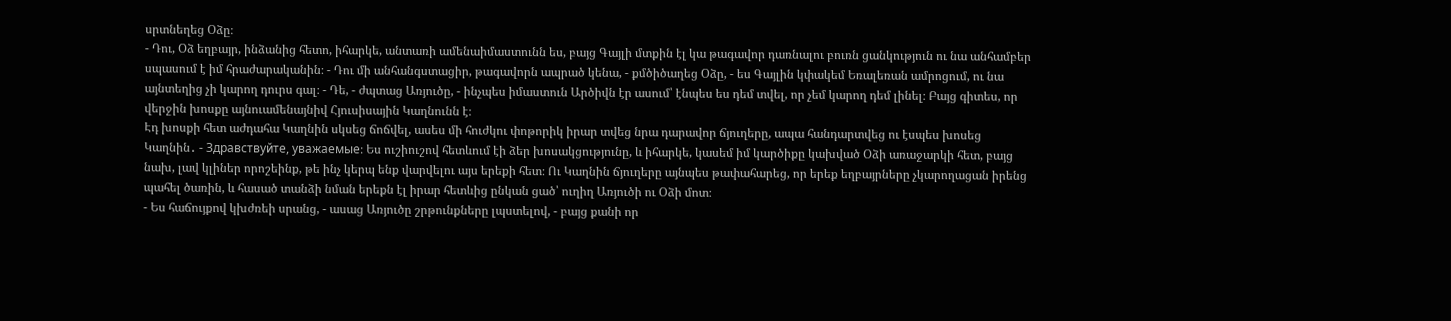սրտնեղեց Օձը։
- Դու, Օձ եղբայր, ինձանից հետո, իհարկե, անտառի ամենաիմաստունն ես, բայց Գայլի մտքին էլ կա թագավոր դառնալու բուռն ցանկություն ու նա անհամբեր սպասում է իմ հրաժարականին։ - Դու մի անհանգստացիր, թագավորն ապրած կենա, - քմծիծաղեց Օձը, - ես Գայլին կփակեմ Եռալեռան ամրոցում, ու նա այնտեղից չի կարող դուրս գալ։ - Դե, - ժպտաց Առյուծը, - ինչպես իմաստուն Արծիվն էր ասում՝ էնպես ես դեմ տվել, որ չեմ կարող դեմ լինել։ Բայց գիտես, որ վերջին խոսքը այնուամենայնիվ Հյուսիսային Կաղնունն է։
Էդ խոսքի հետ աժդահա Կաղնին սկսեց ճոճվել, ասես մի հուժկու փոթորիկ իրար տվեց նրա դարավոր ճյուղերը, ապա հանդարտվեց ու էսպես խոսեց Կաղնին․ - Здравствуйте, уважаемые։ Ես ուշիուշով հետևում էի ձեր խոսակցությունը, և իհարկե, կասեմ իմ կարծիքը կախված Օձի առաջարկի հետ, բայց նախ, լավ կլիներ որոշեինք, թե ինչ կերպ ենք վարվելու այս երեքի հետ։ Ու Կաղնին ճյուղերը այնպես թափահարեց, որ երեք եղբայրները չկարողացան իրենց պահել ծառին, և հասած տանձի նման երեքն էլ իրար հետևից ընկան ցած՝ ուղիղ Առյուծի ու Օձի մոտ։
- Ես հաճույքով կխժռեի սրանց, - ասաց Առյուծը շրթունքները լպստելով, - բայց քանի որ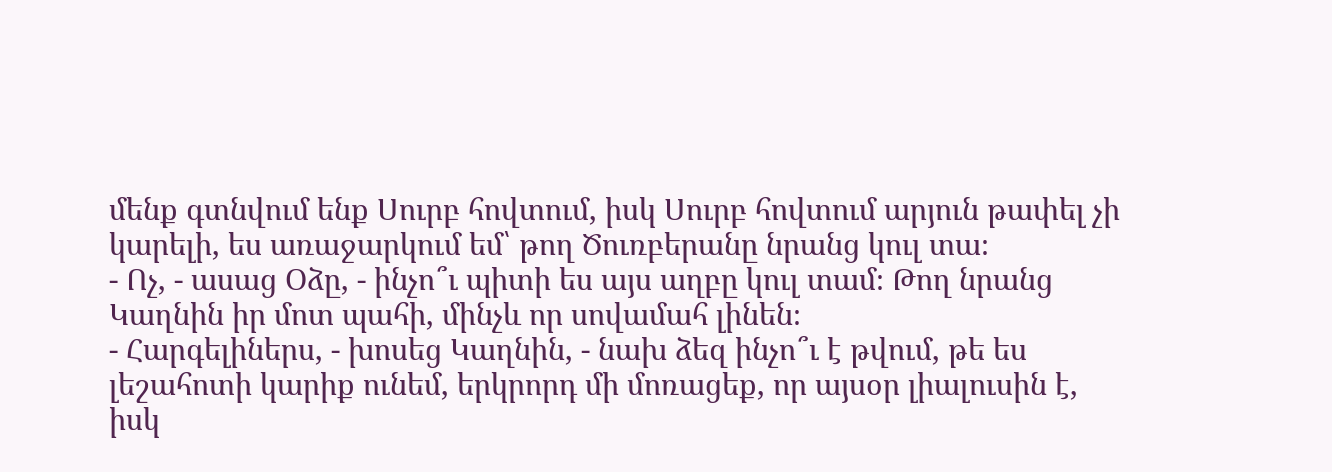մենք գտնվում ենք Սուրբ հովտում, իսկ Սուրբ հովտում արյուն թափել չի կարելի, ես առաջարկում եմ՝ թող Ծուռբերանը նրանց կուլ տա։
- Ոչ, - ասաց Օձը, - ինչո՞ւ պիտի ես այս աղբը կուլ տամ։ Թող նրանց Կաղնին իր մոտ պահի, մինչև որ սովամահ լինեն։
- Հարգելիներս, - խոսեց Կաղնին, - նախ ձեզ ինչո՞ւ է թվում, թե ես լեշահոտի կարիք ունեմ, երկրորդ մի մոռացեք, որ այսօր լիալուսին է, իսկ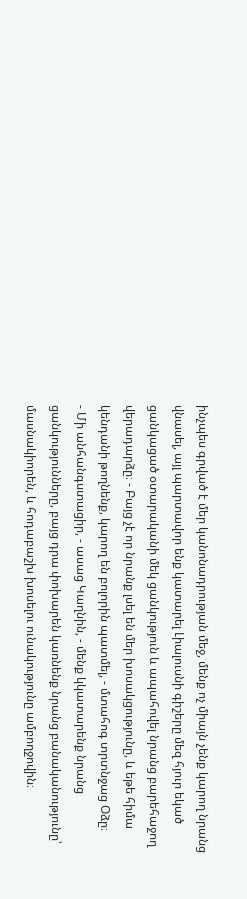ինչպես գրված է մեր կանոնադրության մեջ, մենք ոչ միայն չենք կարող նրանց վնասել, այլ պարտավոր ենք կատարել Լիալուսնի գիշերը մեզ հյուր եկած ցանկացած օտարականի մեկ ցանկություն և ապահովել նրանց բարեհաջող վերադարձը։ - Բայց չէ որ նրանք լսել են մեր խոսակցությունը, և եթե հիմա կենդանի թողնենք, կարող են բոլորին պատմել, - մտահոգ տրտնջաց Օձը։
- Մի անհանգստացիր, - ասաց Կաղնին, - մենք կկատարենք նրանց ցանկությունները, բայց դրա փոխարեն կառնենք նրանց բանականությունը՝ մասնակիորեն, և հոդաբաշխ խոսելու ունակությունը ամբողջովին։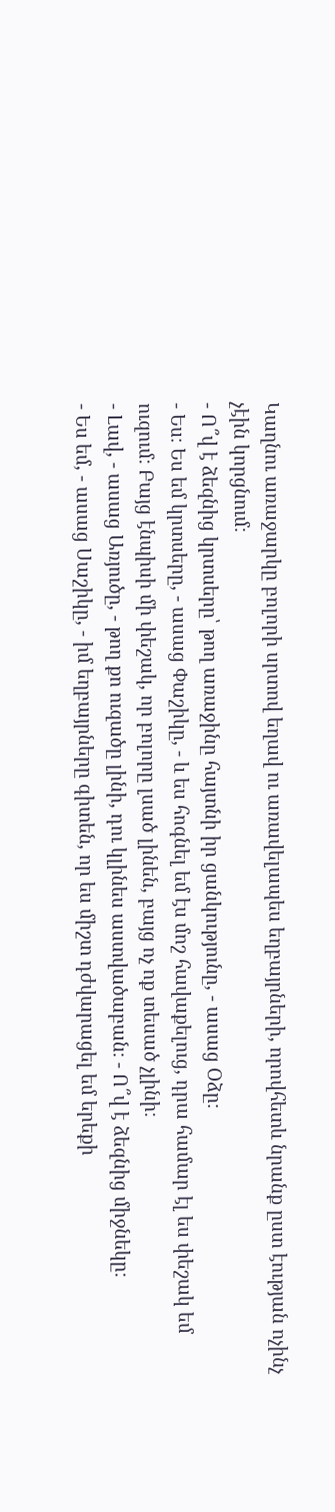Կաղնու առաջարկը բոլորի սրտով եղավ ու առավելապես եղբայրների, որովհետև նրանք ըստ էության ոչինչ չէին կորցնում։
- Ո՞վ է ձեզնից կրտսերը՝ թող առաջինը հայտնի իր ցանկությունը, - ասաց Օձը։
- Ես։ Ես եմ կրտսերը, - ասաց Փաշիկը, - և ես հոգնել եմ էս մոշ հավաքելուց, դրա համար էլ ես փեշակ եմ ուզում։ Բայց էնպիսի մի փեշակ, որ բոլորը լսած լինեն, բայց ոչ ոք տեսած չլինի։
- Լավ, - ասաց Առյուծը, - թող քո ուզածը լինի, դու կլինես աստվածաբան։ - Ո՞վ է ձեզնից միջնեկը։
- Ես եմ, - ասաց Սաշիկը, - իմ եղբայրները գիտեն, որ ես միշտ դժվարացել եմ երեքի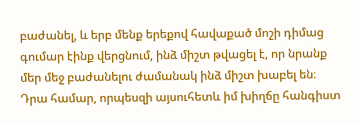բաժանել, և երբ մենք երեքով հավաքած մոշի դիմաց գումար էինք վերցնում, ինձ միշտ թվացել է, որ նրանք մեր մեջ բաժանելու ժամանակ ինձ միշտ խաբել են։ Դրա համար, որպեսզի այսուհետև իմ խիղճը հանգիստ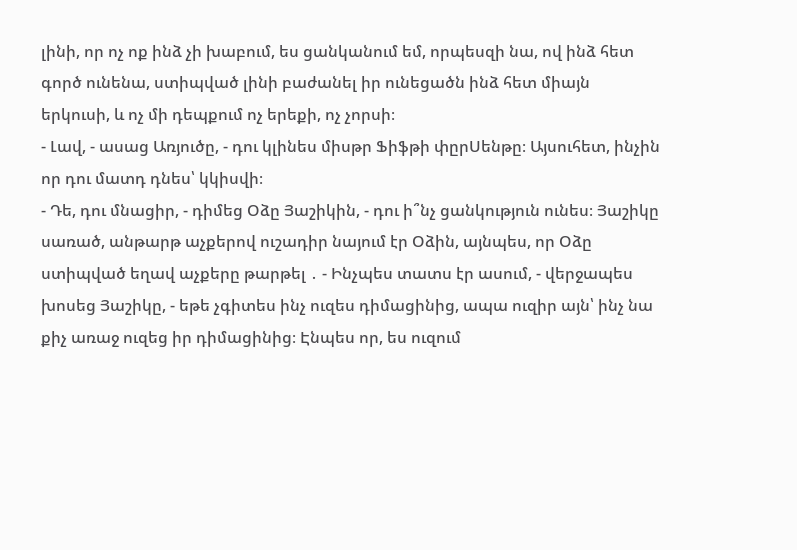լինի, որ ոչ ոք ինձ չի խաբում, ես ցանկանում եմ, որպեսզի նա, ով ինձ հետ գործ ունենա, ստիպված լինի բաժանել իր ունեցածն ինձ հետ միայն երկուսի, և ոչ մի դեպքում ոչ երեքի, ոչ չորսի։
- Լավ, - ասաց Առյուծը, - դու կլինես միսթր Ֆիֆթի փըրՍենթը։ Այսուհետ, ինչին որ դու մատդ դնես՝ կկիսվի։
- Դե, դու մնացիր, - դիմեց Օձը Յաշիկին, - դու ի՞նչ ցանկություն ունես։ Յաշիկը սառած, անթարթ աչքերով ուշադիր նայում էր Օձին, այնպես, որ Օձը ստիպված եղավ աչքերը թարթել ․ - Ինչպես տատս էր ասում, - վերջապես խոսեց Յաշիկը, - եթե չգիտես ինչ ուզես դիմացինից, ապա ուզիր այն՝ ինչ նա քիչ առաջ ուզեց իր դիմացինից։ Էնպես որ, ես ուզում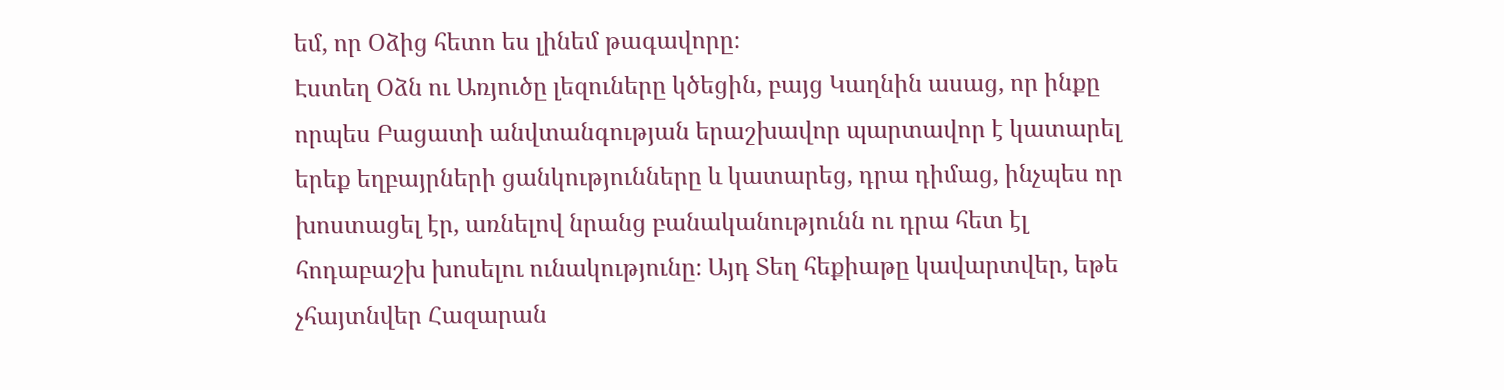եմ, որ Օձից հետո ես լինեմ թագավորը։
Էստեղ Օձն ու Առյուծը լեզուները կծեցին, բայց Կաղնին ասաց, որ ինքը որպես Բացատի անվտանգության երաշխավոր պարտավոր է կատարել երեք եղբայրների ցանկությունները և կատարեց, դրա դիմաց, ինչպես որ խոստացել էր, առնելով նրանց բանականությունն ու դրա հետ էլ հոդաբաշխ խոսելու ունակությունը։ Այդ Տեղ հեքիաթը կավարտվեր, եթե չհայտնվեր Հազարան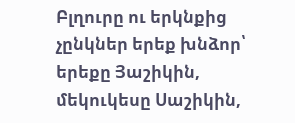Բլղուրը ու երկնքից չընկներ երեք խնձոր՝ երեքը Յաշիկին, մեկուկեսը Սաշիկին,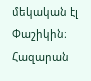մեկական էլ Փաշիկին։
Հազարան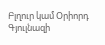Բլղուր կամ Օրիորդ Գյուլնազի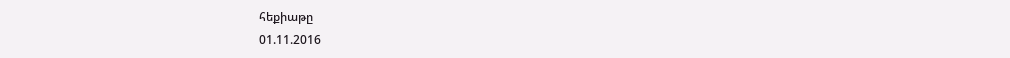հեքիաթը
01.11.2016